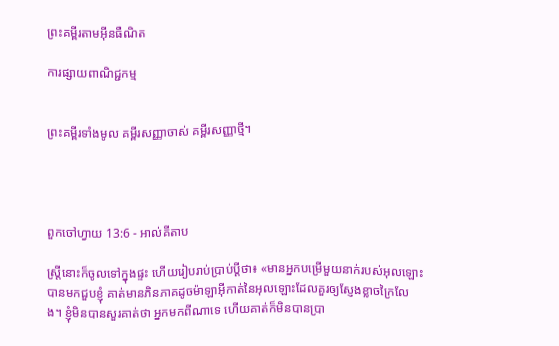ព្រះគម្ពីរតាមអ៊ីនធឺណិត

ការផ្សាយពាណិជ្ជកម្ម


ព្រះគម្ពីរទាំងមូល គម្ពីរសញ្ញាចាស់ គម្ពីរសញ្ញាថ្មី។




ពួកចៅ‌ហ្វាយ 13:6 - អាល់គីតាប

ស្ត្រីនោះក៏ចូលទៅក្នុងផ្ទះ ហើយរៀបរាប់ប្រាប់ប្ដីថា៖ «មានអ្នកបម្រើមួយនាក់របស់អុលឡោះបានមកជួបខ្ញុំ គាត់មានភិនភាគដូចម៉ាឡា‌អ៊ីកាត់នៃអុលឡោះដែលគួរឲ្យស្ញែងខ្លាចក្រៃ‌លែង។ ខ្ញុំមិនបានសួរគាត់ថា អ្នកមកពីណាទេ ហើយគាត់ក៏មិនបានប្រា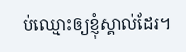ប់ឈ្មោះឲ្យខ្ញុំស្គាល់ដែរ។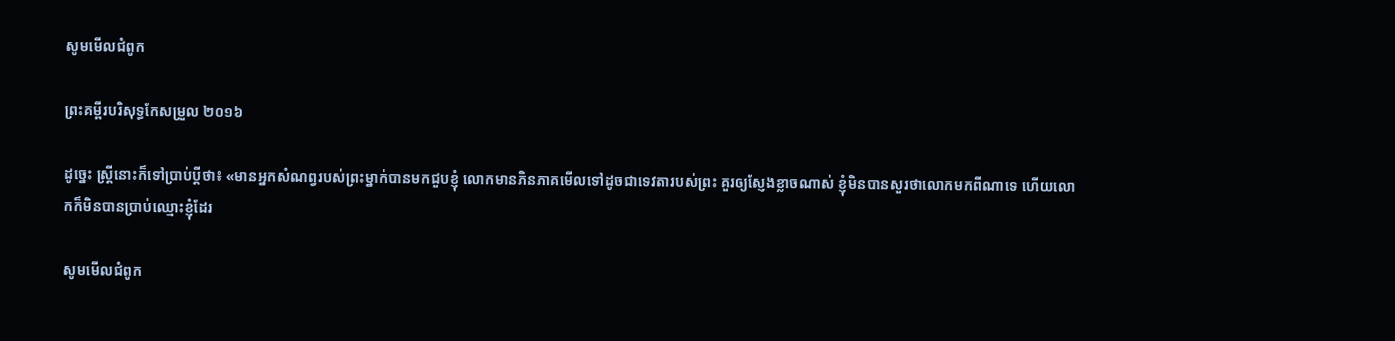សូមមើលជំពូក

ព្រះគម្ពីរបរិសុទ្ធកែសម្រួល ២០១៦

ដូច្នេះ ស្ត្រីនោះក៏ទៅប្រាប់ប្តីថា៖ «មានអ្នកសំណព្វរបស់ព្រះម្នាក់បានមកជួបខ្ញុំ លោកមានភិនភាគមើលទៅដូចជាទេវតារបស់ព្រះ គួរឲ្យស្ញែងខ្លាចណាស់ ខ្ញុំមិនបានសួរថាលោកមកពីណាទេ ហើយលោកក៏មិនបានប្រាប់ឈ្មោះខ្ញុំដែរ

សូមមើលជំពូក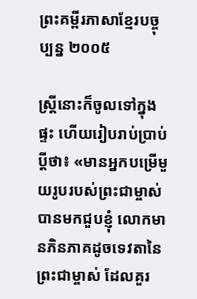ព្រះគម្ពីរភាសាខ្មែរបច្ចុប្បន្ន ២០០៥

ស្ត្រីនោះក៏ចូលទៅក្នុងផ្ទះ ហើយរៀបរាប់ប្រាប់ប្ដីថា៖ «មានអ្នកបម្រើមួយរូបរបស់ព្រះ‌ជាម្ចាស់បានមកជួបខ្ញុំ លោកមានភិន‌ភាគដូចទេវតានៃព្រះ‌ជាម្ចាស់ ដែលគួរ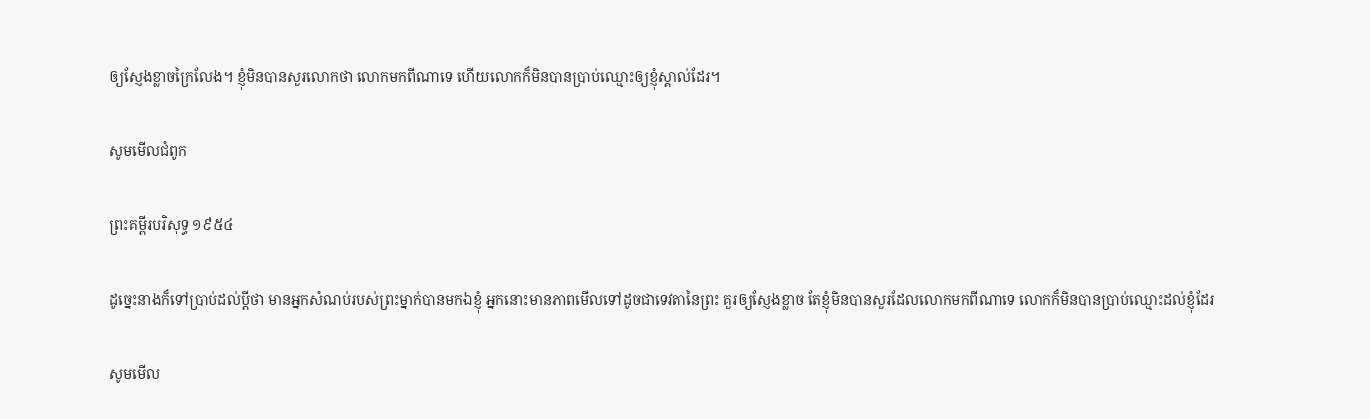ឲ្យស្ញែងខ្លាចក្រៃ‌លែង។ ខ្ញុំមិនបានសួរលោកថា លោកមកពីណាទេ ហើយលោកក៏មិនបានប្រាប់ឈ្មោះឲ្យខ្ញុំស្គាល់ដែរ។

សូមមើលជំពូក

ព្រះគម្ពីរបរិសុទ្ធ ១៩៥៤

ដូច្នេះនាងក៏ទៅប្រាប់ដល់ប្ដីថា មានអ្នកសំណប់របស់ព្រះម្នាក់បានមកឯខ្ញុំ អ្នកនោះមានភាពមើលទៅដូចជាទេវតានៃព្រះ គួរឲ្យស្ញែងខ្លាច តែខ្ញុំមិនបានសួរដែលលោកមកពីណាទេ លោកក៏មិនបានប្រាប់ឈ្មោះដល់ខ្ញុំដែរ

សូមមើល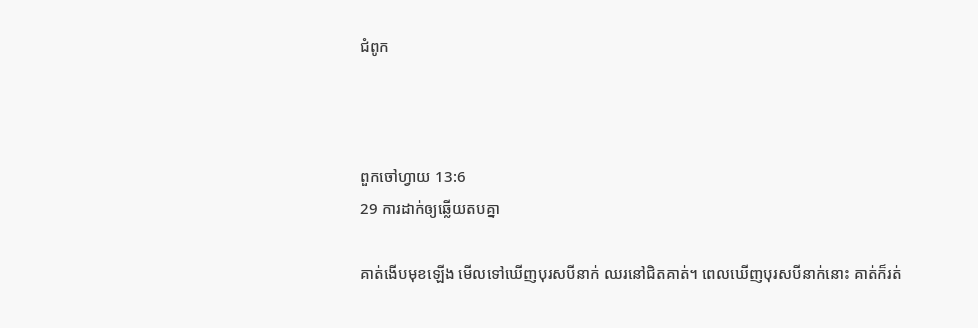ជំពូក



ពួកចៅ‌ហ្វាយ 13:6
29 ការដាក់ឲ្យឆ្លើយតបគ្នា

គាត់ងើបមុខឡើង មើលទៅឃើញបុរសបីនាក់ ឈរនៅជិតគាត់។ ពេលឃើញបុរសបីនាក់នោះ គាត់ក៏រត់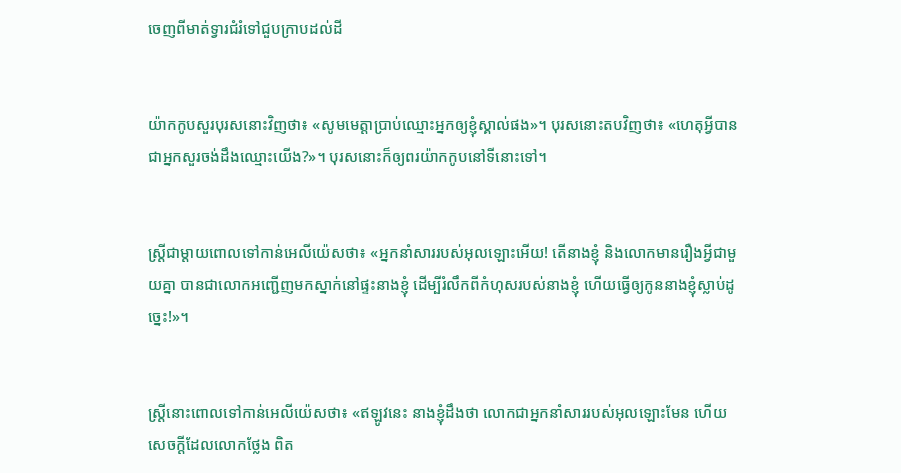ចេញពីមាត់ទ្វារជំរំទៅជួបក្រាបដល់ដី


យ៉ាកកូបសួរបុរសនោះវិញថា៖ «សូមមេត្តាប្រាប់ឈ្មោះអ្នកឲ្យខ្ញុំស្គាល់ផង»។ បុរសនោះតបវិញថា៖ «ហេតុអ្វីបានជាអ្នកសួរចង់ដឹងឈ្មោះយើង?»។ បុរសនោះក៏ឲ្យពរយ៉ាកកូបនៅទីនោះទៅ។


ស្ត្រីជាម្តាយពោលទៅកាន់អេលី‌យ៉េសថា៖ «អ្នកនាំសាររបស់អុលឡោះអើយ! តើនាងខ្ញុំ និងលោកមានរឿងអ្វីជាមួយគ្នា បានជាលោកអញ្ជើញមកស្នាក់នៅផ្ទះនាងខ្ញុំ ដើម្បីរំលឹកពីកំហុសរបស់នាងខ្ញុំ ហើយធ្វើឲ្យកូននាងខ្ញុំស្លាប់ដូច្នេះ!»។


ស្ត្រីនោះពោលទៅកាន់អេលី‌យ៉េសថា៖ «ឥឡូវនេះ នាងខ្ញុំដឹងថា លោកជាអ្នកនាំសាររបស់អុលឡោះមែន ហើយសេចក្តីដែលលោកថ្លែង ពិត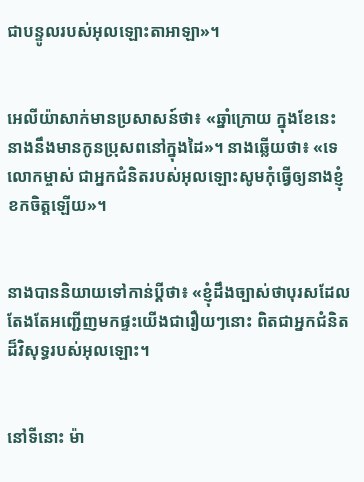ជាបន្ទូលរបស់អុលឡោះ‌តាអាឡា»។


អេលី‌យ៉ាសាក់មានប្រសាសន៍ថា៖ «ឆ្នាំក្រោយ ក្នុងខែនេះ នាងនឹងមានកូនប្រុសពនៅក្នុងដៃ»។ នាងឆ្លើយថា៖ «ទេ លោកម្ចាស់ ជាអ្នកជំនិតរបស់អុលឡោះសូមកុំធ្វើឲ្យនាងខ្ញុំខកចិត្តឡើយ»។


នាងបាននិយាយទៅកាន់ប្ដីថា៖ «ខ្ញុំដឹងច្បាស់ថាបុរសដែលតែងតែអញ្ជើញមកផ្ទះយើងជារឿយៗនោះ ពិតជាអ្នកជំនិតដ៏‌វិសុទ្ធរបស់អុលឡោះ។


នៅទីនោះ ម៉ា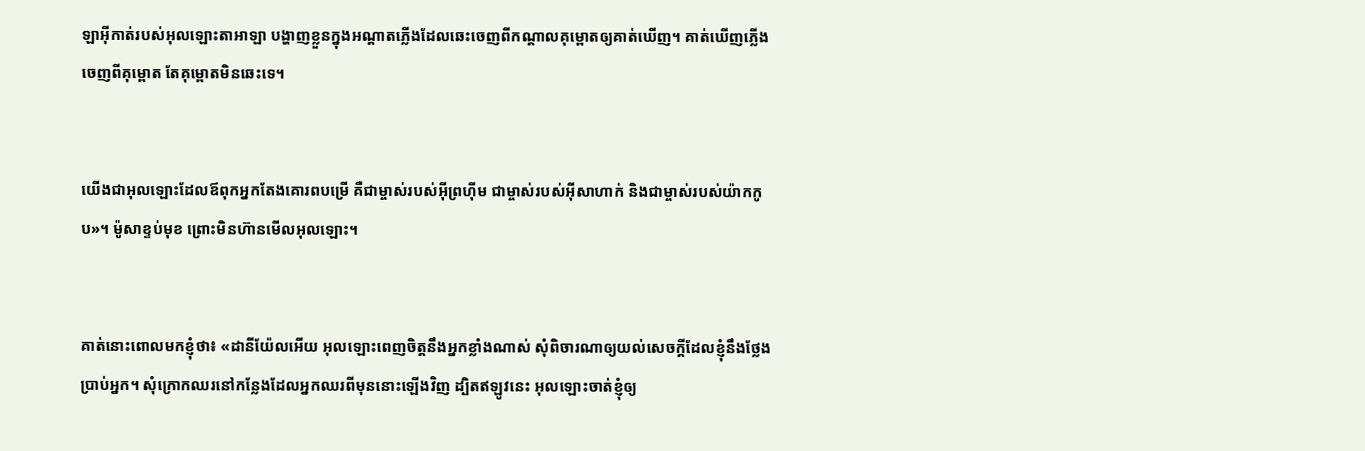ឡា‌អ៊ីកាត់របស់អុលឡោះ‌តាអាឡា បង្ហាញខ្លួនក្នុងអណ្ដាតភ្លើងដែលឆេះចេញពីកណ្តាលគុម្ពោតឲ្យគាត់ឃើញ។ គាត់ឃើញភ្លើងចេញពីគុម្ពោត តែគុម្ពោតមិនឆេះទេ។


យើងជាអុលឡោះដែលឪពុកអ្នកតែងគោរពបម្រើ គឺជាម្ចាស់របស់អ៊ីព្រហ៊ីម ជាម្ចាស់របស់អ៊ីសា‌ហាក់ និងជាម្ចាស់របស់យ៉ាកកូប»។ ម៉ូសាខ្ទប់មុខ ព្រោះមិនហ៊ានមើលអុលឡោះ។


គាត់នោះពោលមកខ្ញុំថា៖ «ដានី‌យ៉ែលអើយ អុលឡោះពេញចិត្តនឹងអ្នកខ្លាំងណាស់ សុំពិចារណាឲ្យយល់សេចក្ដីដែលខ្ញុំនឹងថ្លែងប្រាប់អ្នក។ សុំក្រោកឈរនៅកន្លែងដែលអ្នកឈរពីមុននោះឡើងវិញ ដ្បិតឥឡូវនេះ អុលឡោះចាត់ខ្ញុំឲ្យ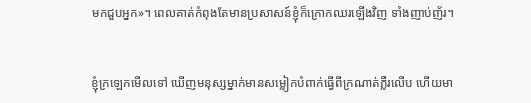មកជួបអ្នក»។ ពេលគាត់កំពុងតែមានប្រសាសន៍ខ្ញុំក៏ក្រោកឈរឡើងវិញ ទាំងញាប់‌ញ័រ។


ខ្ញុំក្រឡេកមើលទៅ ឃើញមនុស្សម្នាក់មានសម្លៀក‌បំពាក់ធ្វើពីក្រណាត់ភ្លឺរលើប ហើយមា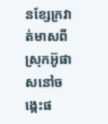នខ្សែក្រវាត់មាសពីស្រុកអ៊ូផាសនៅចង្កេះផ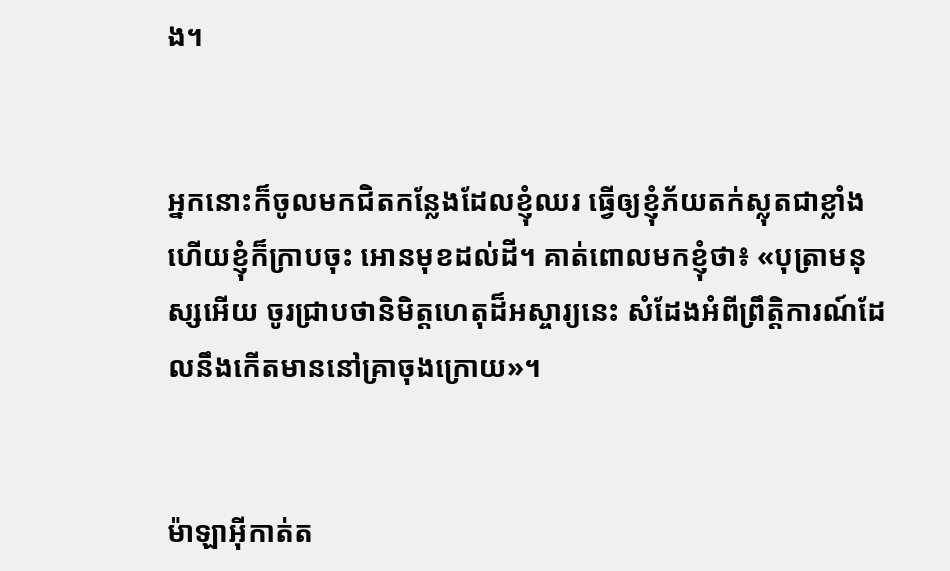ង។


អ្នកនោះក៏ចូលមកជិតកន្លែងដែលខ្ញុំឈរ ធ្វើឲ្យខ្ញុំភ័យតក់‌ស្លុតជាខ្លាំង ហើយខ្ញុំក៏ក្រាបចុះ អោនមុខដល់ដី។ គាត់ពោលមកខ្ញុំថា៖ «បុត្រាមនុស្សអើយ ចូរជ្រាបថានិមិត្ត‌ហេតុដ៏អស្ចារ្យនេះ សំដែងអំពីព្រឹត្តិ‌ការណ៍ដែលនឹងកើតមាននៅគ្រាចុងក្រោយ»។


ម៉ាឡា‌អ៊ីកាត់ត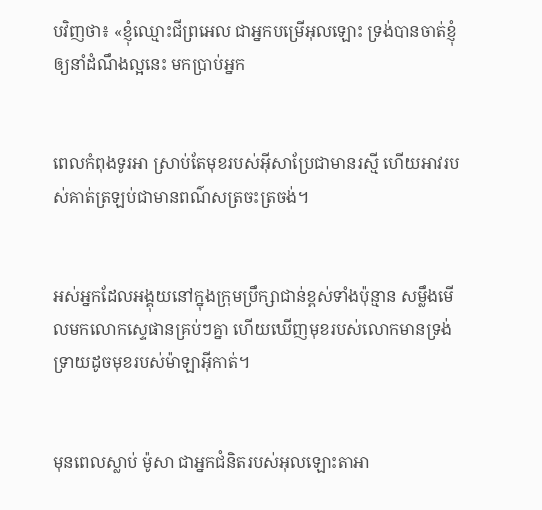បវិញថា៖ «ខ្ញុំឈ្មោះជីព្រ‌អេល ជាអ្នកបម្រើអុលឡោះ ទ្រង់បានចាត់ខ្ញុំឲ្យនាំដំណឹង‌ល្អនេះ មកប្រាប់អ្នក


ពេលកំពុងទូរអា ស្រាប់តែមុខរបស់អ៊ីសាប្រែជាមានរស្មី ហើយអាវរបស់គាត់ត្រឡប់ជាមានពណ៌សត្រចះ‌ត្រចង់។


អស់អ្នកដែលអង្គុយនៅក្នុងក្រុមប្រឹក្សាជាន់ខ្ពស់ទាំងប៉ុន្មាន សម្លឹងមើលមកលោកស្ទេផានគ្រប់ៗគ្នា ហើយឃើញមុខរបស់លោកមានទ្រង់ទ្រាយដូចមុខរបស់ម៉ាឡា‌អ៊ីកាត់។


មុនពេលស្លាប់ ម៉ូសា ជាអ្នកជំនិតរបស់អុលឡោះ‌តាអា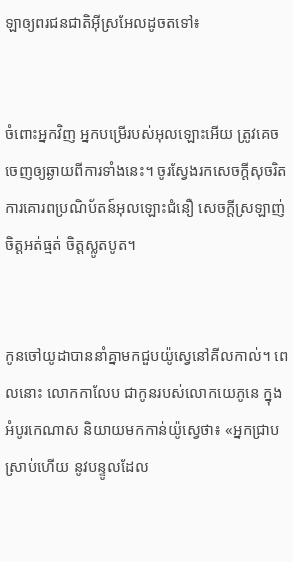ឡាឲ្យពរជន‌ជាតិអ៊ីស្រ‌អែលដូចតទៅ៖


ចំពោះអ្នកវិញ អ្នកបម្រើរបស់អុលឡោះអើយ ត្រូវគេចចេញឲ្យឆ្ងាយពីការទាំងនេះ។ ចូរស្វែងរកសេចក្ដីសុចរិត ការគោរពប្រណិ‌ប័តន៍អុលឡោះជំនឿ សេចក្ដីស្រឡាញ់ ចិត្ដអត់‌ធ្មត់ ចិត្ដស្លូតបូត។


កូនចៅយូដាបាននាំគ្នាមកជួបយ៉ូស្វេនៅគីល‌កាល់។ ពេលនោះ លោកកាលែប ជាកូនរបស់លោកយេ‌ភូនេ ក្នុងអំបូរកេណាស និយាយមកកាន់យ៉ូស្វេថា៖ «អ្នកជ្រាបស្រាប់ហើយ នូវបន្ទូលដែល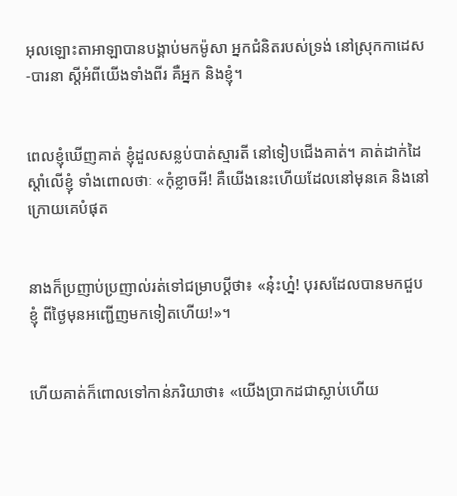អុលឡោះ‌តាអាឡាបានបង្គាប់មកម៉ូសា អ្នកជំនិតរបស់ទ្រង់ នៅស្រុកកាដេស-បារនា ស្តីអំពីយើងទាំងពីរ គឺអ្នក និងខ្ញុំ។


ពេលខ្ញុំឃើញគាត់ ខ្ញុំដួលសន្លប់បាត់ស្មារតី នៅទៀបជើងគាត់។ គាត់ដាក់ដៃស្ដាំលើខ្ញុំ ទាំងពោលថាៈ «កុំខ្លាចអី! គឺយើងនេះហើយដែលនៅមុនគេ និងនៅក្រោយគេបំផុត


នាងក៏ប្រញាប់‌ប្រញាល់រត់ទៅជម្រាបប្ដីថា៖ «នុ៎ះហ្ន៎! បុរសដែលបានមកជួបខ្ញុំ ពីថ្ងៃមុនអញ្ជើញមកទៀតហើយ!»។


ហើយគាត់ក៏ពោលទៅកាន់ភរិយាថា៖ «យើងប្រាកដជាស្លាប់ហើយ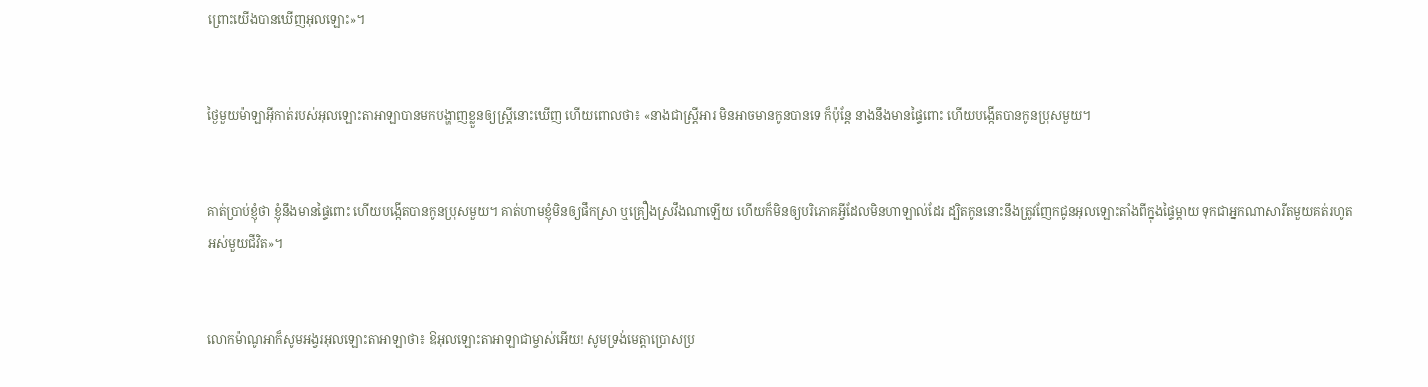ព្រោះយើងបានឃើញអុលឡោះ»។


ថ្ងៃមួយម៉ាឡា‌អ៊ីកាត់របស់អុលឡោះ‌តាអាឡាបានមកបង្ហាញខ្លួនឲ្យស្ត្រីនោះឃើញ ហើយពោលថា៖ «នាងជាស្ត្រីអារ មិនអាចមានកូនបានទេ ក៏ប៉ុន្តែ នាងនឹងមានផ្ទៃពោះ ហើយបង្កើតបានកូនប្រុសមួយ។


គាត់ប្រាប់ខ្ញុំថា ខ្ញុំនឹងមានផ្ទៃពោះ ហើយបង្កើតបានកូនប្រុសមួយ។ គាត់ហាមខ្ញុំមិនឲ្យផឹកស្រា ឬគ្រឿងស្រវឹងណាឡើយ ហើយក៏មិនឲ្យបរិភោគអ្វីដែលមិនហាឡាល់ដែរ ដ្បិតកូននោះនឹងត្រូវញែកជូនអុលឡោះតាំងពីក្នុងផ្ទៃម្តាយ ទុកជាអ្នកណាសារីតមួយគត់រហូតអស់មួយជីវិត»។


លោកម៉ាណូ‌អាក៏សូមអង្វរអុលឡោះ‌តាអាឡាថា៖ ឱអុលឡោះ‌តាអាឡាជាម្ចាស់អើយ! សូមទ្រង់មេត្តាប្រោសប្រ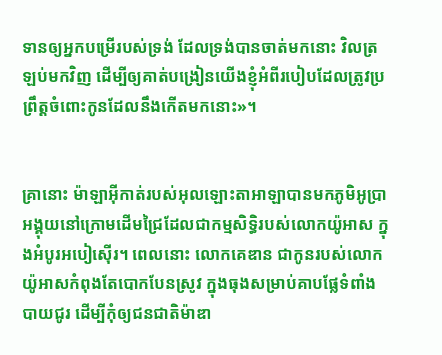ទានឲ្យអ្នកបម្រើរបស់ទ្រង់ ដែលទ្រង់បានចាត់មកនោះ វិលត្រឡប់មកវិញ ដើម្បីឲ្យគាត់បង្រៀនយើងខ្ញុំអំពីរបៀបដែលត្រូវប្រព្រឹត្តចំពោះកូនដែលនឹងកើតមកនោះ»។


គ្រានោះ ម៉ាឡា‌អ៊ីកាត់របស់អុលឡោះ‌តាអាឡាបានមកភូមិអូប្រា អង្គុយនៅក្រោមដើមជ្រៃដែលជាកម្ម‌សិទ្ធិរបស់លោកយ៉ូអាស ក្នុងអំបូរអបៀ‌ស៊ើរ។ ពេលនោះ លោកគេឌាន ជាកូនរបស់លោកយ៉ូអាសកំពុងតែបោកបែនស្រូវ ក្នុងធុងសម្រាប់គាបផ្លែទំពាំងបាយជូរ ដើម្បីកុំឲ្យជន‌ជាតិម៉ាឌា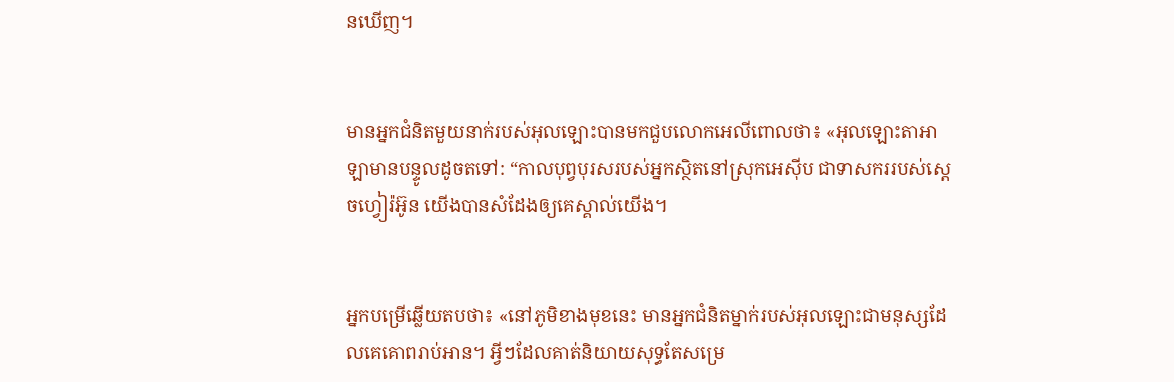នឃើញ។


មានអ្នកជំនិតមួយនាក់របស់អុលឡោះបានមកជួបលោកអេលីពោលថា៖ «អុលឡោះ‌តាអាឡាមានបន្ទូលដូចតទៅ: “កាលបុព្វ‌បុរសរបស់អ្នកស្ថិតនៅស្រុកអេស៊ីប ជាទាសកររបស់ស្តេចហ្វៀរ៉អ៊ូន យើងបានសំដែងឲ្យគេស្គាល់យើង។


អ្នកបម្រើឆ្លើយតបថា៖ «នៅភូមិខាងមុខនេះ មានអ្នកជំនិតម្នាក់របស់អុលឡោះជាមនុស្សដែលគេគោពរាប់អាន។ អ្វីៗដែលគាត់និយាយសុទ្ធតែសម្រេ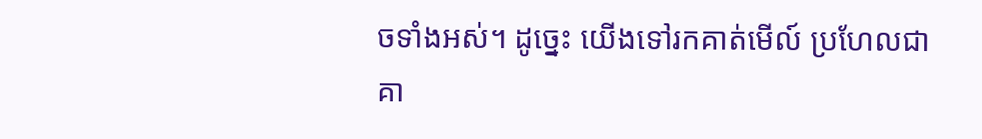ចទាំងអស់។ ដូច្នេះ យើងទៅរកគាត់មើល៍ ប្រហែលជាគា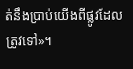ត់នឹងប្រាប់យើងពីផ្លូវដែលត្រូវទៅ»។